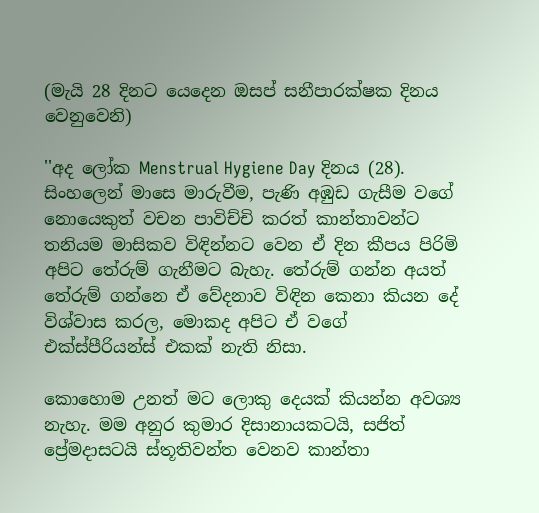(මැයි 28 දිනට යෙදෙන ඔසප් සනීපාරක්ෂක දිනය වෙනුවෙනි)

''අද ලෝක Menstrual Hygiene Day දිනය (28). සිංහලෙන් මාසෙ මාරුවීම, පැණි අඹුඩ ගැසීම වගේ නොයෙකුත් වචන පාවිච්චි කරත් කාන්තාවන්ට තනියම මාසිකව විඳින්නට වෙන ඒ දින කීපය පිරිමි අපිට තේරුම් ගැනීමට බැහැ. තේරුම් ගන්න අයත් තේරුම් ගන්නෙ ඒ වේදනාව විඳින කෙනා කියන දේ විශ්වාස කරල, මොකද අපිට ඒ වගේ එක්ස්පීරියන්ස් එකක් නැති නිසා.

කොහොම උනත් මට ලොකු දෙයක් කියන්න අවශ්‍ය නැහැ. මම අනුර කුමාර දිසානායකටයි, සජිත් ප්‍රේමදාසටයි ස්තූතිවන්ත වෙනව කාන්තා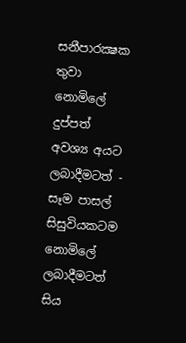සනීපාරක්‍ෂක තුවා නොමිලේ දුප්පත් අවශ්‍ය අයට ලබාදීමටත් - සෑම පාසල් සිසුවියකටම නොමිලේ ලබාදීමටත් සිය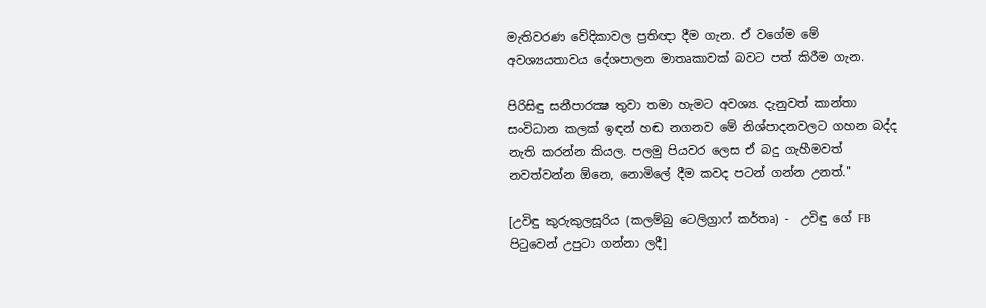මැතිවරණ වේදිකාවල ප්‍රතිඥා දීම ගැන. ඒ වගේම මේ අවශ්‍යයතාවය දේශපාලන මාතෘකාවක් බවට පත් කිරීම ගැන.

පිරිසිඳු සනීපාරක්‍ෂ තුවා තමා හැමට අවශ්‍ය. දැනුවත් කාන්තා සංවිධාන කලක් ඉඳන් හඬ නගනව මේ නිශ්පාදනවලට ගහන බද්ද නැති කරන්න කියල. පලමු පියවර ලෙස ඒ බදු ගැහීමවත් නවත්වන්න ඕනෙ, නොමිලේ දීම කවද පටන් ගන්න උනත්.''

[උවිඳු කුරුකුලසූරිය (කලම්බු ටෙලිග්‍රාෆ් කර්තෘ) -  උවිඳු ගේ FB පිටුවෙන් උපුටා ගන්නා ලදී]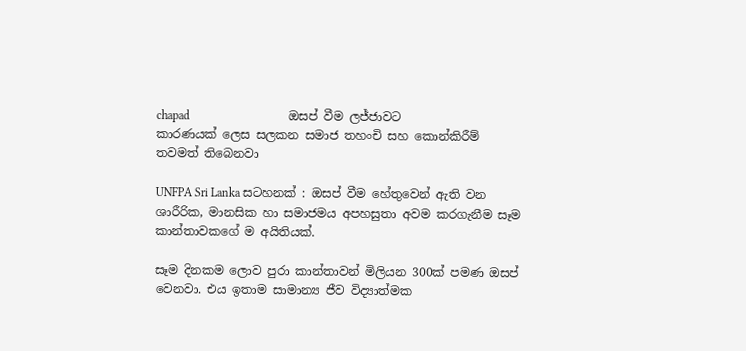chapad                                 ඔසප් වීම ලජ්ජාවට කාරණයක් ලෙස සලකන සමාජ තහංචි සහ කොන්කිරීම් තවමත් තිබෙනවා

UNFPA Sri Lanka සටහනක් : ඔසප් වීම හේතුවෙන් ඇති වන ශාරීරික, මානසික හා සමාජමය අපහසුතා අවම කරගැනීම සෑම කාන්තාවකගේ ම අයිතියක්.

සෑම දිනකම ලොව පුරා කාන්තාවන් මිලියන 300ක් පමණ ඔසප් වෙනවා. එය ඉතාම සාමාන්‍ය ජීව විද්‍යාත්මක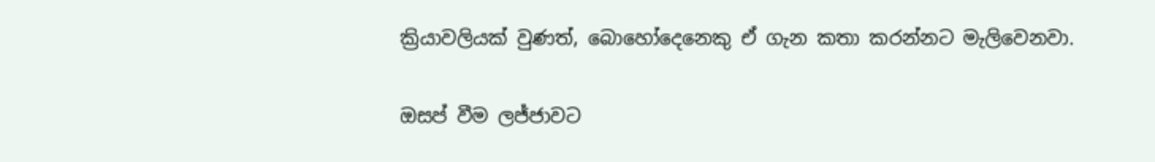ක්‍රියාවලියක් වුණත්, බොහෝදෙනෙකු ඒ ගැන කතා කරන්නට මැලිවෙනවා.

ඔසප් වීම ලජ්ජාවට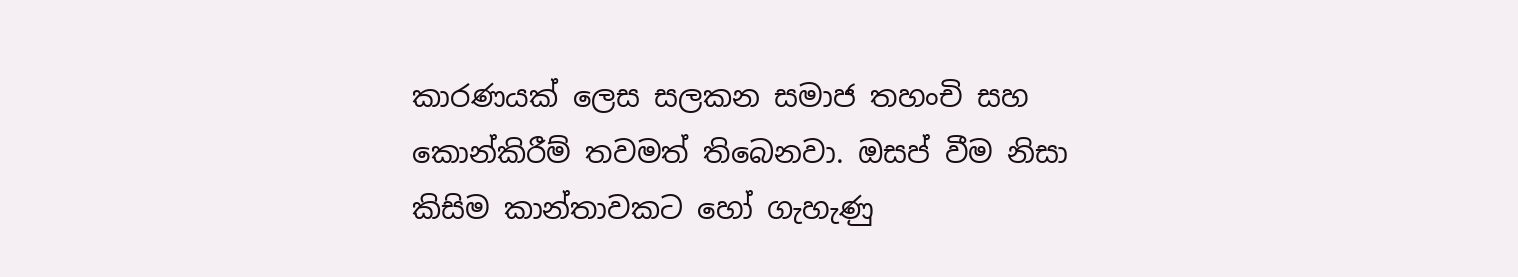කාරණයක් ලෙස සලකන සමාජ තහංචි සහ කොන්කිරීම් තවමත් තිබෙනවා. ඔසප් වීම නිසා කිසිම කාන්තාවකට හෝ ගැහැණු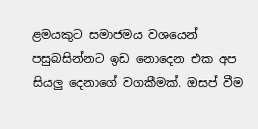ළමයකුට සමාජමය වශයෙන් පසුබසින්නට ඉඩ නොදෙන එක අප සියලු දෙනාගේ වගකීමක්. ඔසප් වීම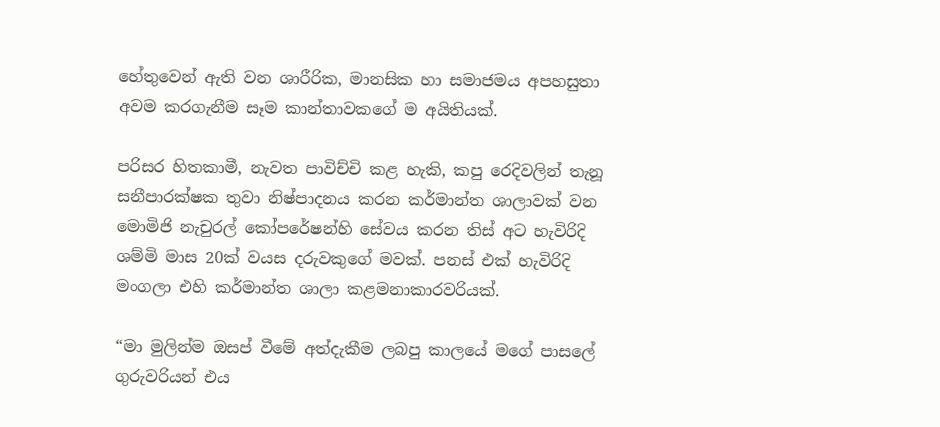හේතුවෙන් ඇති වන ශාරීරික, මානසික හා සමාජමය අපහසුතා අවම කරගැනීම සෑම කාන්තාවකගේ ම අයිතියක්.

පරිසර හිතකාමී, නැවත පාවිච්චි කළ හැකි, කපු රෙදිවලින් තැනූ සනීපාරක්ෂක තුවා නිෂ්පාදනය කරන කර්මාන්ත ශාලාවක් වන මොමිජි නැචුරල් කෝපරේෂන්හි සේවය කරන තිස් අට හැවිරිදි ශම්මි මාස 20ක් වයස දරුවකුගේ මවක්. පනස් එක් හැවිරිදි මංගලා එහි කර්මාන්ත ශාලා කළමනාකාරවරියක්.

“මා මුලින්ම ඔසප් වීමේ අත්දැකීම ලබපු කාලයේ මගේ පාසලේ ගුරුවරියන් එය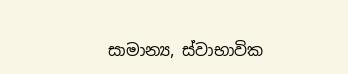සාමාන්‍ය, ස්වාභාවික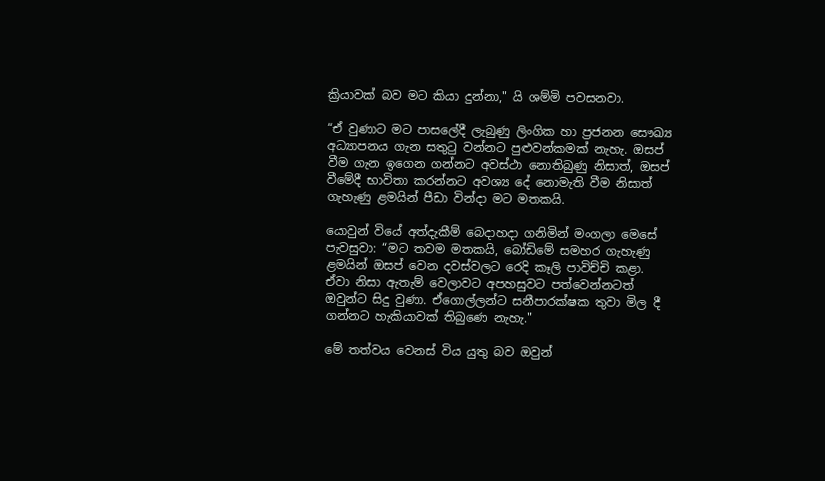ක්‍රියාවක් බව මට කියා දුන්නා," යි ශම්මි පවසනවා.

“ඒ වුණාට මට පාසලේදී ලැබුණු ලිංගික හා ප්‍රජනන සෞඛ්‍ය අධ්‍යාපනය ගැන සතුටු වන්නට පුළුවන්කමක් නැහැ. ඔසප් වීම ගැන ඉගෙන ගන්නට අවස්ථා නොතිබුණු නිසාත්, ඔසප් වීමේදී භාවිතා කරන්නට අවශ්‍ය දේ නොමැති වීම නිසාත් ගැහැණු ළමයින් පීඩා වින්දා මට මතකයි.

යොවුන් වියේ අත්දැකීම් බෙදාහදා ගනිමින් මංගලා මෙසේ පැවසුවා: “මට තවම මතකයි, බෝඩිමේ සමහර ගැහැණු ළමයින් ඔසප් වෙන දවස්වලට රෙදි කෑලි පාවිච්චි කළා. ඒවා නිසා ඇතැම් වෙලාවට අපහසුවට පත්වෙන්නටත් ඔවුන්ට සිදු වුණා. ඒගොල්ලන්ට සනීපාරක්ෂක තුවා මිල දී ගන්නට හැකියාවක් තිබුණෙ නැහැ."

මේ තත්වය වෙනස් විය යුතු බව ඔවුන්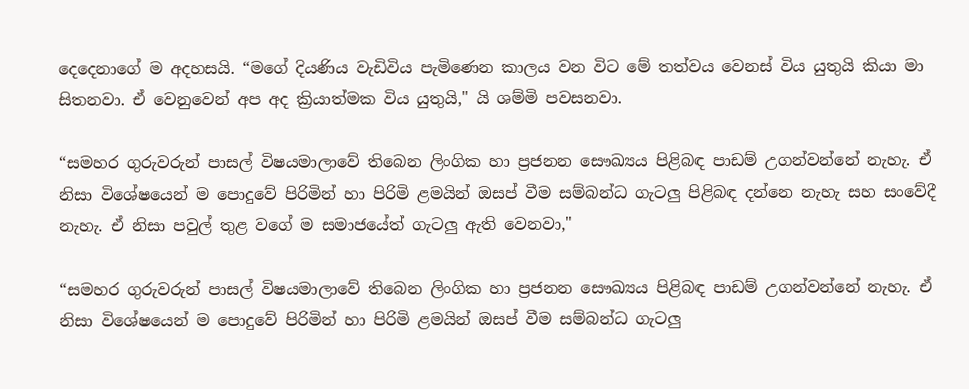දෙදෙනාගේ ම අදහසයි. “මගේ දියණිය වැඩිවිය පැමිණෙන කාලය වන විට මේ තත්වය වෙනස් විය යුතුයි කියා මා සිතනවා. ඒ වෙනුවෙන් අප අද ක්‍රියාත්මක විය යුතුයි," යි ශම්මි පවසනවා.

“සමහර ගුරුවරුන් පාසල් විෂයමාලාවේ තිබෙන ලිංගික හා ප්‍රජනන සෞඛ්‍යය පිළිබඳ පාඩම් උගන්වන්නේ නැහැ. ඒ නිසා විශේෂයෙන් ම පොදුවේ පිරිමින් හා පිරිමි ළමයින් ඔසප් වීම සම්බන්ධ ගැටලු පිළිබඳ දන්නෙ නැහැ සහ සංවේදී නැහැ. ඒ නිසා පවුල් තුළ වගේ ම සමාජයේත් ගැටලු ඇති වෙනවා,"

“සමහර ගුරුවරුන් පාසල් විෂයමාලාවේ තිබෙන ලිංගික හා ප්‍රජනන සෞඛ්‍යය පිළිබඳ පාඩම් උගන්වන්නේ නැහැ. ඒ නිසා විශේෂයෙන් ම පොදුවේ පිරිමින් හා පිරිමි ළමයින් ඔසප් වීම සම්බන්ධ ගැටලු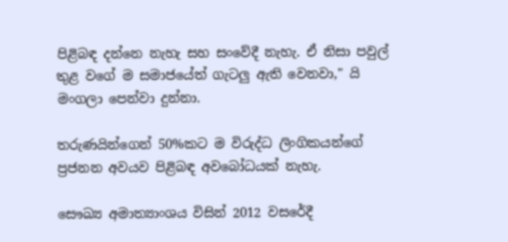පිළිබඳ දන්නෙ නැහැ සහ සංවේදී නැහැ. ඒ නිසා පවුල් තුළ වගේ ම සමාජයේත් ගැටලු ඇති වෙනවා," යි මංගලා පෙන්වා දුන්නා.

තරුණයින්ගෙන් 50%කට ම විරුද්ධ ලිංගිකයන්ගේ ප්‍රජනන අවයව පිළිබඳ අවබෝධයක් නැහැ.

සෞඛ්‍ය අමාත්‍යාංශය විසින් 2012 වසරේදී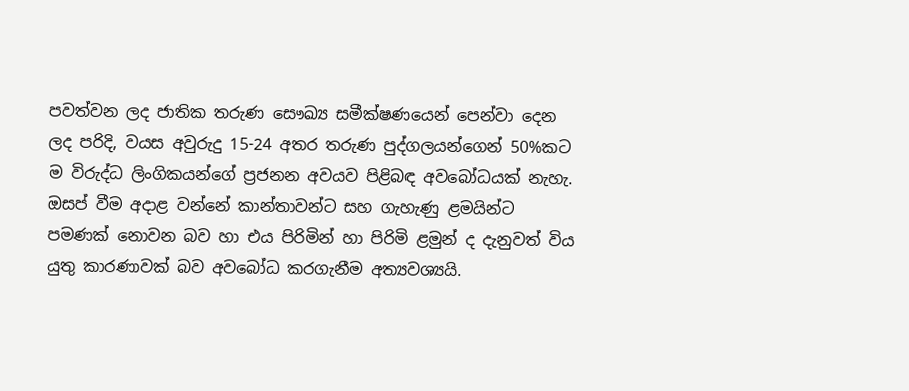පවත්වන ලද ජාතික තරුණ සෞඛ්‍ය සමීක්ෂණයෙන් පෙන්වා දෙන ලද පරිදි, වයස අවුරුදු 15-24 අතර තරුණ පුද්ගලයන්ගෙන් 50%කට ම විරුද්ධ ලිංගිකයන්ගේ ප්‍රජනන අවයව පිළිබඳ අවබෝධයක් නැහැ. ඔසප් වීම අදාළ වන්නේ කාන්තාවන්ට සහ ගැහැණු ළමයින්ට පමණක් නොවන බව හා එය පිරිමින් හා පිරිමි ළමුන් ද දැනුවත් විය යුතු කාරණාවක් බව අවබෝධ කරගැනීම අත්‍යවශ්‍යයි.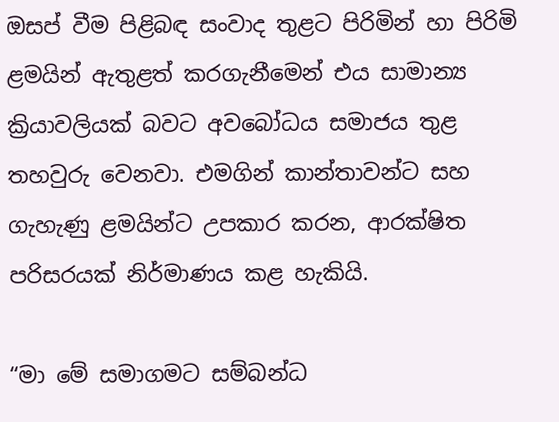ඔසප් වීම පිළිබඳ සංවාද තුළට පිරිමින් හා පිරිමි ළමයින් ඇතුළත් කරගැනීමෙන් එය සාමාන්‍ය ක්‍රියාවලියක් බවට අවබෝධය සමාජය තුළ තහවුරු වෙනවා. එමගින් කාන්තාවන්ට සහ ගැහැණු ළමයින්ට උපකාර කරන, ආරක්ෂිත පරිසරයක් නිර්මාණය කළ හැකියි.

“මා මේ සමාගමට සම්බන්ධ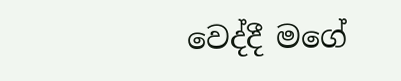වෙද්දී මගේ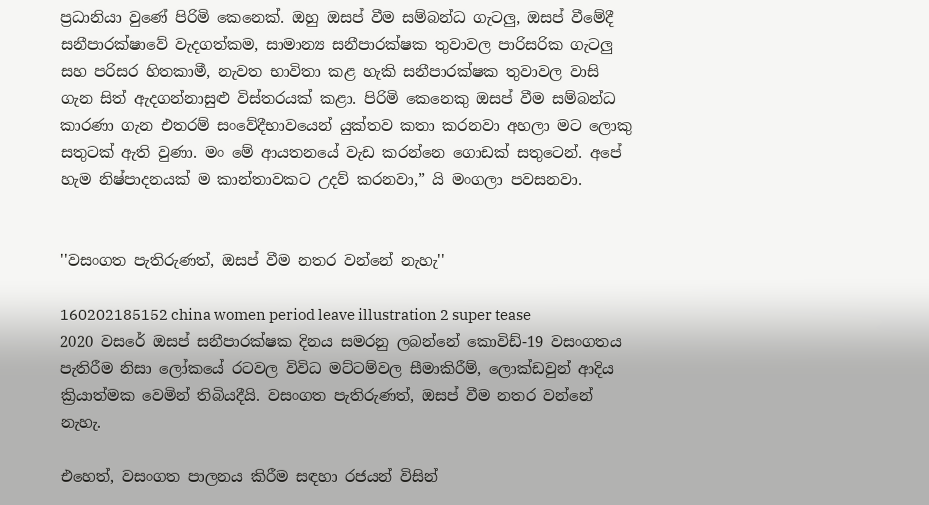ප්‍රධානියා වුණේ පිරිමි කෙනෙක්. ඔහු ඔසප් වීම සම්බන්ධ ගැටලු, ඔසප් වීමේදී සනීපාරක්ෂාවේ වැදගත්කම, සාමාන්‍ය සනීපාරක්ෂක තුවාවල පාරිසරික ගැටලු සහ පරිසර හිතකාමී, නැවත භාවිතා කළ හැකි සනීපාරක්ෂක තුවාවල වාසි ගැන සිත් ඇදගන්නාසුළු විස්තරයක් කළා. පිරිමි කෙනෙකු ඔසප් වීම සම්බන්ධ කාරණා ගැන එතරම් සංවේදීභාවයෙන් යුක්තව කතා කරනවා අහලා මට ලොකු සතුටක් ඇති වුණා. මං මේ ආයතනයේ වැඩ කරන්නෙ ගොඩක් සතුටෙන්. අපේ හැම නිෂ්පාදනයක් ම කාන්තාවකට උදව් කරනවා,” යි මංගලා පවසනවා.


''වසංගත පැතිරුණත්, ඔසප් වීම නතර වන්නේ නැහැ''

160202185152 china women period leave illustration 2 super tease
2020 වසරේ ඔසප් සනීපාරක්ෂක දිනය සමරනු ලබන්නේ කොවිඩ්-19 වසංගතය පැතිරීම නිසා ලෝකයේ රටවල විවිධ මට්ටම්වල සීමාකිරීම්, ලොක්ඩවුන් ආදිය ක්‍රියාත්මක වෙමින් තිබියදීයි. වසංගත පැතිරුණත්, ඔසප් වීම නතර වන්නේ නැහැ.

එහෙත්, වසංගත පාලනය කිරීම සඳහා රජයන් විසින්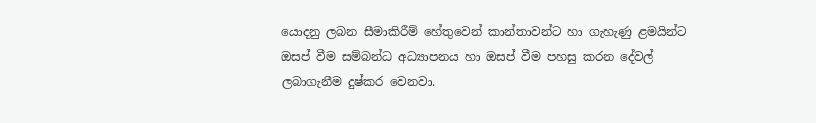යොදනු ලබන සීමාකිරීම් හේතුවෙන් කාන්තාවන්ට හා ගැහැණු ළමයින්ට ඔසප් වීම සම්බන්ධ අධ්‍යාපනය හා ඔසප් වීම පහසු කරන දේවල් ලබාගැනීම දුෂ්කර වෙනවා.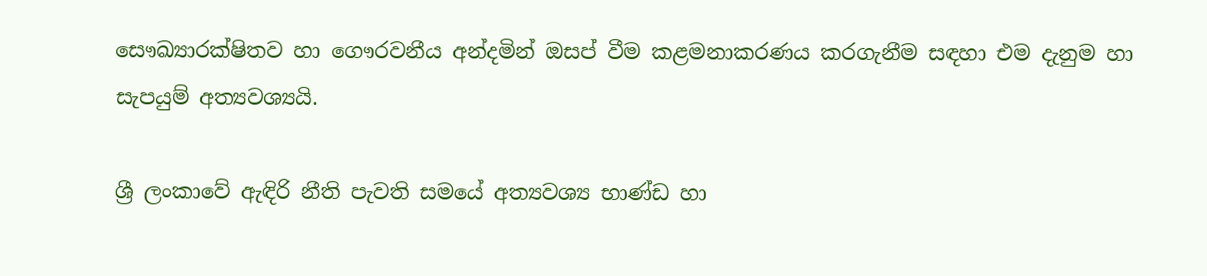සෞඛ්‍යාරක්ෂිතව හා ගෞරවනීය අන්දමින් ඔසප් වීම කළමනාකරණය කරගැනීම සඳහා එම දැනුම හා සැපයුම් අත්‍යවශ්‍යයි.

ශ්‍රී ලංකාවේ ඇඳිරි නීති පැවති සමයේ අත්‍යවශ්‍ය භාණ්ඩ හා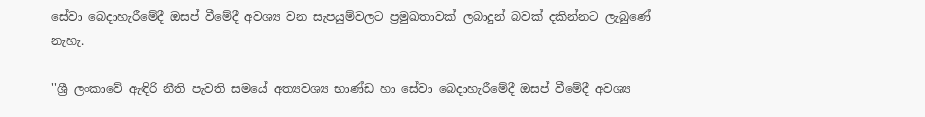සේවා බෙදාහැරීමේදී ඔසප් වීමේදී අවශ්‍ය වන සැපයුම්වලට ප්‍රමුඛතාවක් ලබාදුන් බවක් දකින්නට ලැබුණේ නැහැ.

''ශ්‍රී ලංකාවේ ඇඳිරි නීති පැවති සමයේ අත්‍යවශ්‍ය භාණ්ඩ හා සේවා බෙදාහැරීමේදී ඔසප් වීමේදී අවශ්‍ය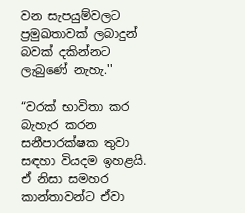වන සැපයුම්වලට ප්‍රමුඛතාවක් ලබාදුන් බවක් දකින්නට ලැබුණේ නැහැ.''

“වරක් භාවිතා කර බැහැර කරන සනීපාරක්ෂක තුවා සඳහා වියදම ඉහළයි. ඒ නිසා සමහර කාන්තාවන්ට ඒවා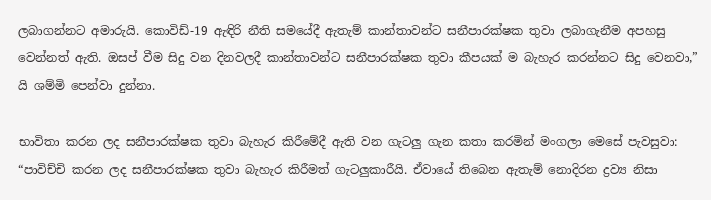ලබාගන්නට අමාරුයි. කොවිඩ්-19 ඇඳිරි නීති සමයේදී ඇතැම් කාන්තාවන්ට සනීපාරක්ෂක තුවා ලබාගැනීම අපහසු වෙන්නත් ඇති. ඔසප් වීම සිදු වන දිනවලදී කාන්තාවන්ට සනීපාරක්ෂක තුවා කීපයක් ම බැහැර කරන්නට සිදු වෙනවා,” යි ශම්මි පෙන්වා දුන්නා.

භාවිතා කරන ලද සනීපාරක්ෂක තුවා බැහැර කිරීමේදී ඇති වන ගැටලු ගැන කතා කරමින් මංගලා මෙසේ පැවසුවා:  “පාවිච්චි කරන ලද සනීපාරක්ෂක තුවා බැහැර කිරීමත් ගැටලුකාරීයි. ඒවායේ තිබෙන ඇතැම් නොදිරන ද්‍රව්‍ය නිසා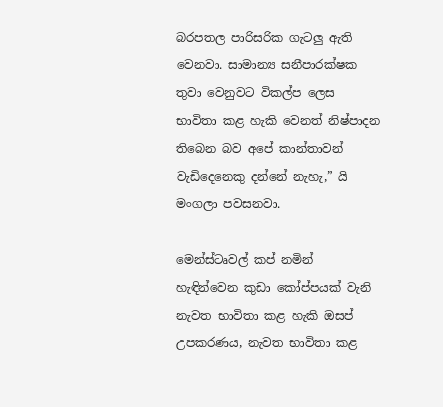බරපතල පාරිසරික ගැටලු ඇති වෙනවා. සාමාන්‍ය සනීපාරක්ෂක තුවා වෙනුවට විකල්ප ලෙස භාවිතා කළ හැකි වෙනත් නිෂ්පාදන තිබෙන බව අපේ කාන්තාවන් වැඩිදෙනෙකු දන්නේ නැහැ,” යි මංගලා පවසනවා.

මෙන්ස්ටෘවල් කප් නමින් හැඳින්වෙන කුඩා කෝප්පයක් වැනි නැවත භාවිතා කළ හැකි ඔසප් උපකරණය, නැවත භාවිතා කළ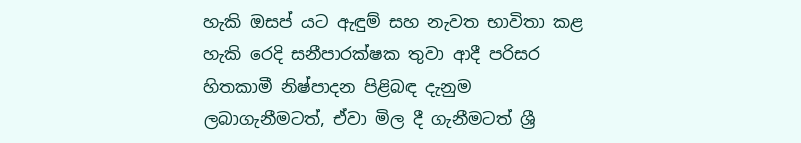හැකි ඔසප් යට ඇඳුම් සහ නැවත භාවිතා කළ හැකි රෙදි සනීපාරක්ෂක තුවා ආදී පරිසර හිතකාමී නිෂ්පාදන පිළිබඳ දැනුම ලබාගැනීමටත්, ඒවා මිල දී ගැනීමටත් ශ්‍රී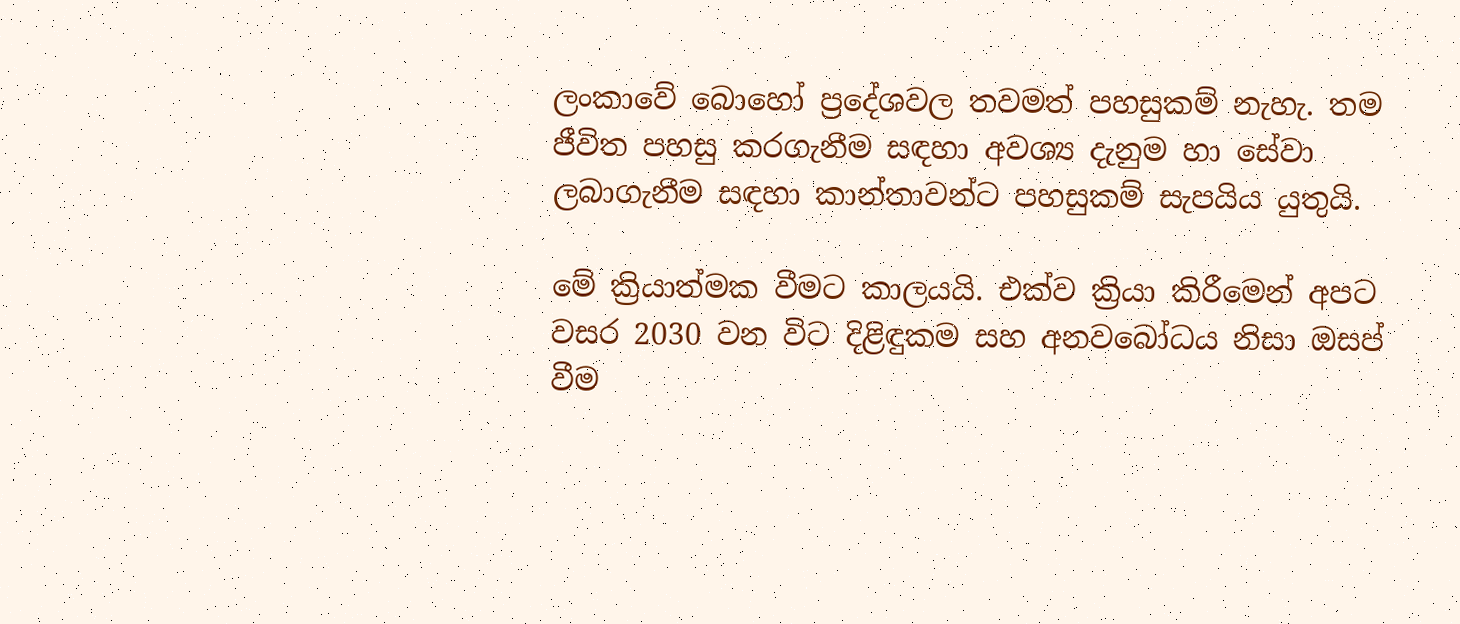ලංකාවේ බොහෝ ප්‍රදේශවල තවමත් පහසුකම් නැහැ. තම ජීවිත පහසු කරගැනීම සඳහා අවශ්‍ය දැනුම හා සේවා ලබාගැනීම සඳහා කාන්තාවන්ට පහසුකම් සැපයිය යුතුයි.

මේ ක්‍රියාත්මක වීමට කාලයයි. එක්ව ක්‍රියා කිරීමෙන් අපට වසර 2030 වන විට දිළිඳුකම සහ අනවබෝධය නිසා ඔසප් වීම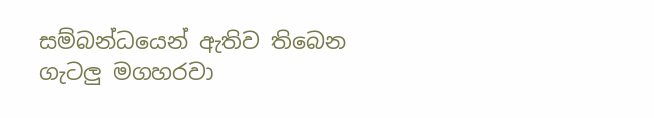සම්බන්ධයෙන් ඇතිව තිබෙන ගැටලු මගහරවා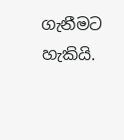ගැනීමට  හැකියි.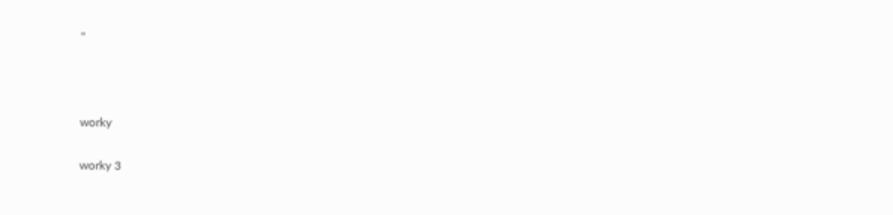''



worky

worky 3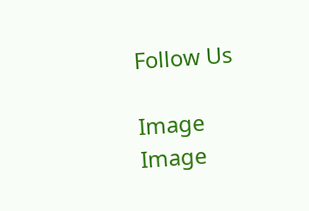Follow Us

Image
Image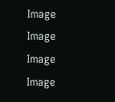Image
Image
Image
Image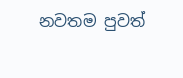නවතම පුවත්